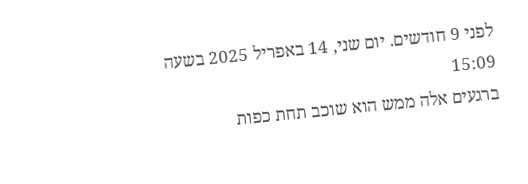לפני 9 חודשים. יום שני, 14 באפריל 2025 בשעה 15:09
ברגעים אלה ממש הוא שוכב תחת כפות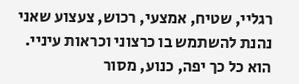רגליי, שטיח, אמצעי, רכוש, צעצוע שאני נהנת להשתמש בו כרצוני וכראות עיניי.
הוא כל כך יפה, כנוע, מסור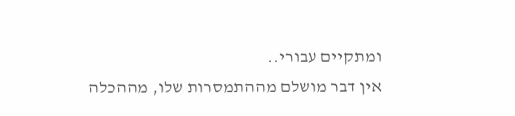ומתקיים עבורי..
אין דבר מושלם מההתמסרות שלו, מההכלה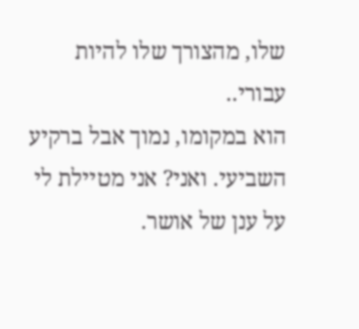שלו, מהצורך שלו להיות עבורי..
הוא במקומו, נמוך אבל ברקיע השביעי. ואני? אני מטיילת לי על ענן של אושר.